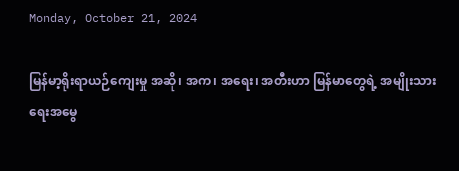Monday, October 21, 2024

မြန်မာ့ရိုးရာယဉ်ကျေးမှု အဆို၊ အက၊ အရေး၊ အတီးဟာ မြန်မာတွေရဲ့ အမျိုးသားရေးအမွေ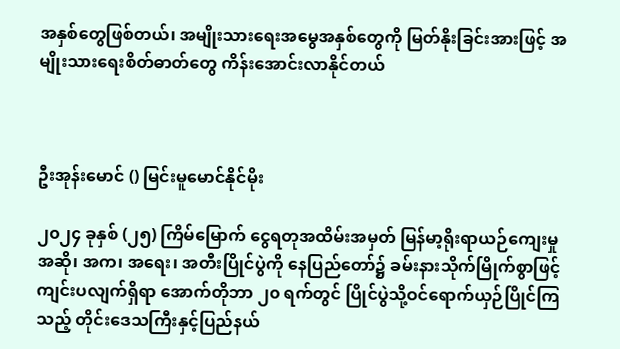အနှစ်တွေဖြစ်တယ်၊ အမျိုးသားရေးအမွေအနှစ်တွေကို မြတ်နိုးခြင်းအားဖြင့် အမျိုးသားရေးစိတ်ဓာတ်တွေ ကိန်းအောင်းလာနိုင်တယ်



ဦးအုန်းမောင် () မြင်းမူမောင်နိုင်မိုး

၂၀၂၄ ခုနှစ် (၂၅) ကြိမ်မြောက် ငွေရတုအထိမ်းအမှတ် မြန်မာ့ရိုးရာယဉ်ကျေးမှု အဆို၊ အက၊ အရေး၊ အတီးပြိုင်ပွဲကို နေပြည်တော်၌ ခမ်းနားသိုက်မြိုက်စွာဖြင့် ကျင်းပလျက်ရှိရာ အောက်တိုဘာ ၂၀ ရက်တွင် ပြိုင်ပွဲသို့ဝင်ရောက်ယှဉ်ပြိုင်ကြသည့် တိုင်းဒေသကြီးနှင့်ပြည်နယ်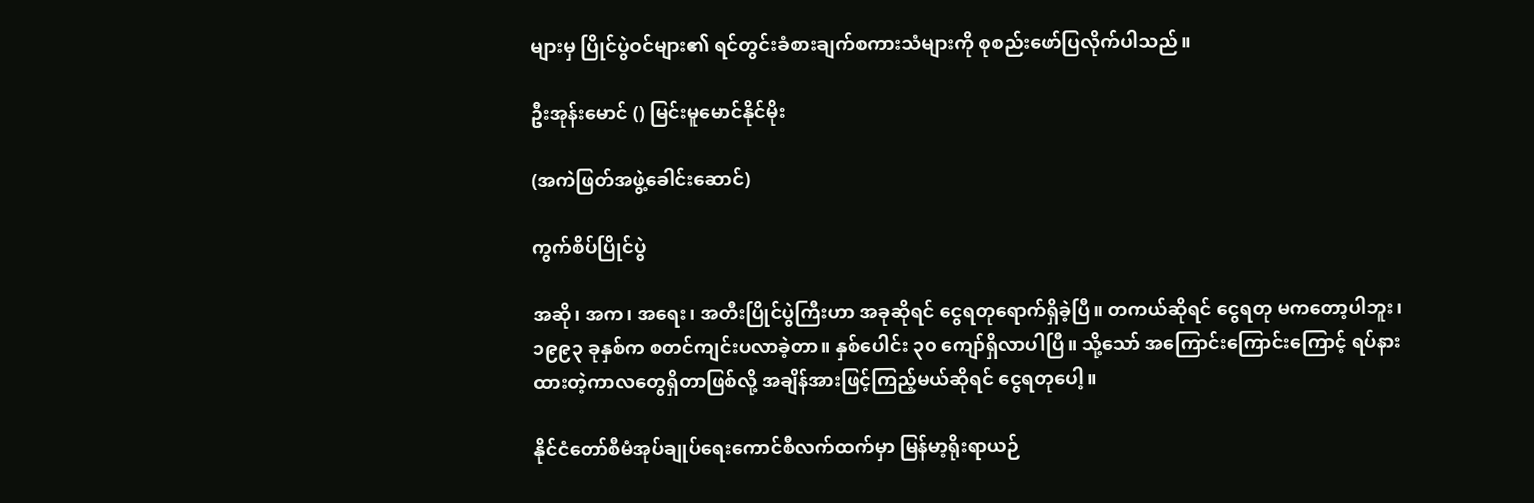များမှ ပြိုင်ပွဲဝင်များ၏ ရင်တွင်းခံစားချက်စကားသံများကို စုစည်းဖော်ပြလိုက်ပါသည်။

ဦးအုန်းမောင် () မြင်းမူမောင်နိုင်မိုး

(အကဲဖြတ်အဖွဲ့ခေါင်းဆောင်)

ကွက်စိပ်ပြိုင်ပွဲ

အဆို၊ အက၊ အရေး၊ အတီးပြိုင်ပွဲကြီးဟာ အခုဆိုရင် ငွေရတုရောက်ရှိခဲ့ပြီ။ တကယ်ဆိုရင် ငွေရတု မကတော့ပါဘူး၊ ၁၉၉၃ ခုနှစ်က စတင်ကျင်းပလာခဲ့တာ။ နှစ်ပေါင်း ၃၀ ကျော်ရှိလာပါပြီ။ သို့သော် အကြောင်းကြောင်းကြောင့် ရပ်နားထားတဲ့ကာလတွေရှိတာဖြစ်လို့ အချိန်အားဖြင့်ကြည့်မယ်ဆိုရင် ငွေရတုပေါ့။

နိုင်ငံတော်စီမံအုပ်ချုပ်ရေးကောင်စီလက်ထက်မှာ မြန်မာ့ရိုးရာယဉ်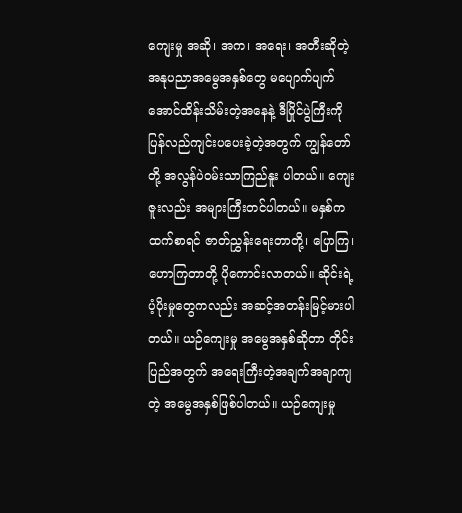ကျေးမှု အဆို၊ အက၊ အရေး၊ အတီးဆိုတဲ့ အနုပညာအမွေအနှစ်တွေ မပျောက်ပျက် အောင်ထိန်းသိမ်းတဲ့အနေနဲ့ ဒီပြိုင်ပွဲကြီးကို ပြန်လည်ကျင်းပပေးခဲ့တဲ့အတွက် ကျွန်တော်တို့ အလွန်ပဲဝမ်းသာကြည်နူး ပါတယ်။ ကျေးဇူးလည်း အများကြီးတင်ပါတယ်။ မနှစ်ကထက်စာရင် ဇာတ်ညွှန်းရေးတာတို့၊ ပြောကြ၊ ဟောကြတာတို့ ပိုကောင်းလာတယ်။ ဆိုင်းရဲ့ပံ့ပိုးမှုတွေကလည်း အဆင့်အတန်းမြင့်မားပါတယ်။ ယဉ်ကျေးမှု အမွေအနှစ်ဆိုတာ တိုင်းပြည်အတွက် အရေးကြီးတဲ့အချက်အချာကျတဲ့ အမွေအနှစ်ဖြစ်ပါတယ်။ ယဉ်ကျေးမှု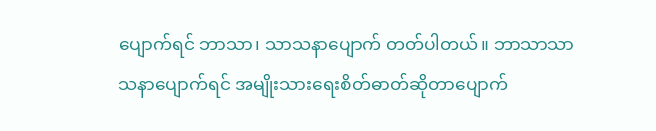ပျောက်ရင် ဘာသာ၊ သာသနာပျောက် တတ်ပါတယ်။ ဘာသာသာသနာပျောက်ရင် အမျိုးသားရေးစိတ်ဓာတ်ဆိုတာပျောက်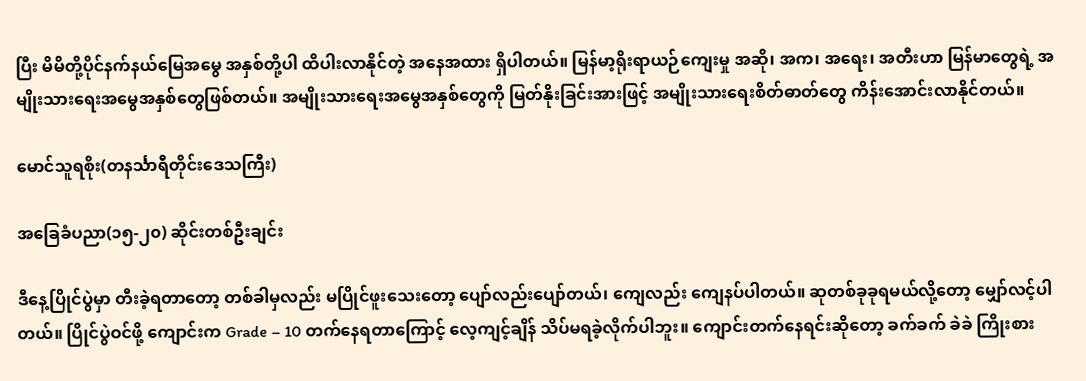ပြီး မိမိတို့ပိုင်နက်နယ်မြေအမွေ အနှစ်တို့ပါ ထိပါးလာနိုင်တဲ့ အနေအထား ရှိပါတယ်။ မြန်မာ့ရိုးရာယဉ်ကျေးမှု အဆို၊ အက၊ အရေး၊ အတီးဟာ မြန်မာတွေရဲ့ အမျိုးသားရေးအမွေအနှစ်တွေဖြစ်တယ်။ အမျိုးသားရေးအမွေအနှစ်တွေကို မြတ်နိုးခြင်းအားဖြင့် အမျိုးသားရေးစိတ်ဓာတ်တွေ ကိန်းအောင်းလာနိုင်တယ်။

မောင်သူရစိုး(တနင်္သာရီတိုင်းဒေသကြီး)

အခြေခံပညာ(၁၅-၂၀) ဆိုင်းတစ်ဦးချင်း

ဒီနေ့ပြိုင်ပွဲမှာ တီးခဲ့ရတာတော့ တစ်ခါမှလည်း မပြိုင်ဖူးသေးတော့ ပျော်လည်းပျော်တယ်၊ ကျေလည်း ကျေနပ်ပါတယ်။ ဆုတစ်ခုခုရမယ်လို့တော့ မျှော်လင့်ပါတယ်။ ပြိုင်ပွဲဝင်ဖို့ ကျောင်းက Grade – 10 တက်နေရတာကြောင့် လေ့ကျင့်ချိန် သိပ်မရခဲ့လိုက်ပါဘူး။ ကျောင်းတက်နေရင်းဆိုတော့ ခက်ခက် ခဲခဲ ကြိုးစား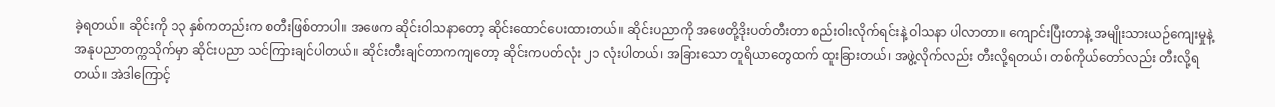ခဲ့ရတယ်။ ဆိုင်းကို ၁၃ နှစ်ကတည်းက စတီးဖြစ်တာပါ။ အဖေက ဆိုင်းဝါသနာတော့ ဆိုင်းထောင်ပေးထားတယ်။ ဆိုင်းပညာကို အဖေတို့ဒိုးပတ်တီးတာ စည်းဝါးလိုက်ရင်းနဲ့ ဝါသနာ ပါလာတာ။ ကျောင်းပြီးတာနဲ့ အမျိုးသားယဉ်ကျေးမှုနဲ့ အနုပညာတက္ကသိုက်မှာ ဆိုင်းပညာ သင်ကြားချင်ပါတယ်။ ဆိုင်းတီးချင်တာကကျတော့ ဆိုင်းကပတ်လုံး ၂၁ လုံးပါတယ်၊ အခြားသော တူရိယာတွေထက် ထူးခြားတယ်၊ အဖွဲ့လိုက်လည်း တီးလို့ရတယ်၊ တစ်ကိုယ်တော်လည်း တီးလို့ရတယ်။ အဲဒါကြောင့်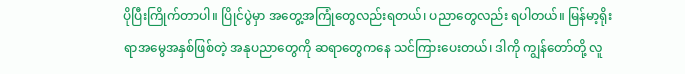ပိုပြီးကြိုက်တာပါ။ ပြိုင်ပွဲမှာ အတွေ့အကြုံတွေလည်းရတယ်၊ ပညာတွေလည်း ရပါတယ်။ မြန်မာ့ရိုးရာအမွေအနှစ်ဖြစ်တဲ့ အနုပညာတွေကို ဆရာတွေကနေ သင်ကြားပေးတယ်၊ ဒါကို ကျွန်တော်တို့ လူ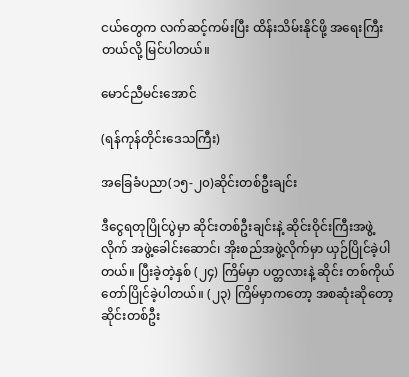ငယ်တွေက လက်ဆင့်ကမ်းပြီး ထိန်းသိမ်းနိုင်ဖို့ အရေးကြီးတယ်လို့ မြင်ပါတယ်။

မောင်ညီမင်းအောင်

(ရန်ကုန်တိုင်းဒေသကြီး)

အခြေခံပညာ(၁၅-၂၀)ဆိုင်းတစ်ဦးချင်း

ဒီငွေရတုပြိုင်ပွဲမှာ ဆိုင်းတစ်ဦးချင်းနဲ့ ဆိုင်းဝိုင်းကြီးအဖွဲ့လိုက် အဖွဲ့ခေါင်းဆောင်၊ အိုးစည်အဖွဲ့လိုက်မှာ ယှဉ်ပြိုင်ခဲ့ပါတယ်။ ပြီးခဲ့တဲ့နှစ် (၂၄) ကြိမ်မှာ ပတ္တလားနဲ့ ဆိုင်း တစ်ကိုယ်တော်ပြိုင်ခဲ့ပါတယ်။ (၂၃) ကြိမ်မှာကတော့ အစဆုံးဆိုတော့ ဆိုင်းတစ်ဦး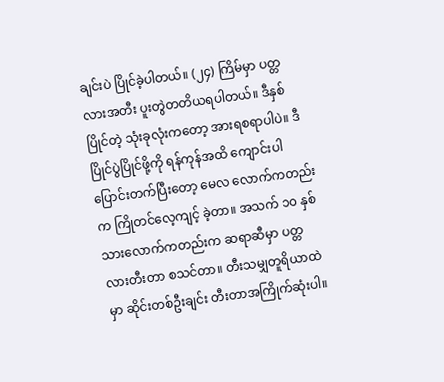ချင်းပဲ ပြိုင်ခဲ့ပါတယ်။ (၂၄) ကြိမ်မှာ ပတ္တလားအတီး ပူးတွဲတတိယရပါတယ်။ ဒီနှစ်ပြိုင်တဲ့ သုံးခုလုံးကတော့ အားရစရာပါပဲ။ ဒီပြိုင်ပွဲပြိုင်ဖို့ကို ရန်ကုန်အထိ ကျောင်းပါပြောင်းတက်ပြီးတော့ မေလ လောက်ကတည်းက ကြိုတင်လေ့ကျင့် ခဲ့တာ။ အသက် ၁၀ နှစ်သားလောက်ကတည်းက ဆရာဆီမှာ ပတ္တလားတီးတာ စသင်တာ။ တီးသမျှတူရိယာထဲမှာ ဆိုင်းတစ်ဦးချင်း တီးတာအကြိုက်ဆုံးပါ။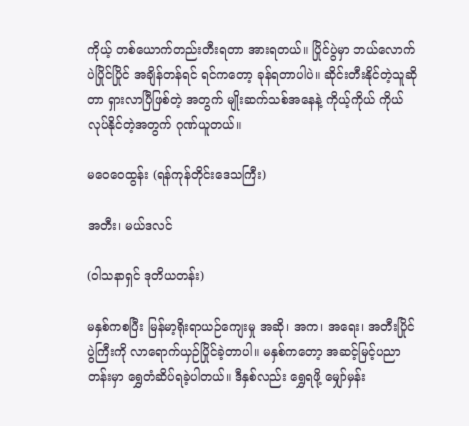ကိုယ့် တစ်ယောက်တည်းတီးရတာ အားရတယ်။ ပြိုင်ပွဲမှာ ဘယ်လောက်ပဲပြိုင်ပြိုင် အချိန်တန်ရင် ရင်ကတော့ ခုန်ရတာပါပဲ။ ဆိုင်းတီးနိုင်တဲ့သူဆိုတာ ရှားလာပြီဖြစ်တဲ့ အတွက် မျိုးဆက်သစ်အနေနဲ့ ကိုယ့်ကိုယ် ကိုယ်လုပ်နိုင်တဲ့အတွက် ဂုဏ်ယူတယ်။

မဝေဝေထွန်း (ရန်ကုန်တိုင်းဒေသကြီး)

အတီး၊ မယ်ဒလင်

(ဝါသနာရှင် ဒုတိယတန်း)

မနှစ်ကစပြီး မြန်မာ့ရိုးရာယဉ်ကျေးမှု အဆို၊ အက၊ အရေး၊ အတီးပြိုင်ပွဲကြီးကို လာရောက်ယှဉ်ပြိုင်ခဲ့တာပါ။ မနှစ်ကတော့ အဆင့်မြင့်ပညာတန်းမှာ ရွှေတံဆိပ်ရခဲ့ပါတယ်။ ဒီနှစ်လည်း ရွှေရဖို့ မျှော်မှန်း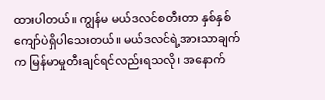ထားပါတယ်။ ကျွန်မ မယ်ဒလင်စတီးတာ နှစ်နှစ်ကျော်ပဲရှိပါသေးတယ်။ မယ်ဒလင်ရဲ့အားသာချက်က မြန်မာမှုတီးချင်ရင်လည်းရသလို၊ အနောက်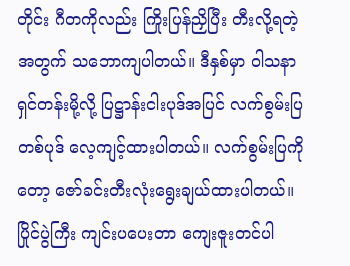တိုင်း ဂီတကိုလည်း ကြိုးပြန်ညှိပြီး တီးလို့ရတဲ့အတွက် သဘောကျပါတယ်။ ဒီနှစ်မှာ ဝါသနာရှင်တန်းမို့လို့ ပြဋ္ဌာန်းငါးပုဒ်အပြင် လက်စွမ်းပြတစ်ပုဒ် လေ့ကျင့်ထားပါတယ်။ လက်စွမ်းပြကိုတော့ ဇော်ခင်းတီးလုံးရွေးချယ်ထားပါတယ်။ ပြိုင်ပွဲကြီး ကျင်းပပေးတာ ကျေးဇူးတင်ပါ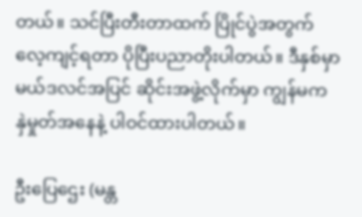တယ်။ သင်ပြီးတီးတာထက် ပြိုင်ပွဲအတွက် လေ့ကျင့်ရတာ ပိုပြီးပညာတိုးပါတယ်။ ဒီနှစ်မှာ မယ်ဒလင်အပြင် ဆိုင်းအဖွဲ့လိုက်မှာ ကျွန်မက နှဲမှုတ်အနေနဲ့ ပါဝင်ထားပါတယ်။

ဦးပြေဌေး (မန္တ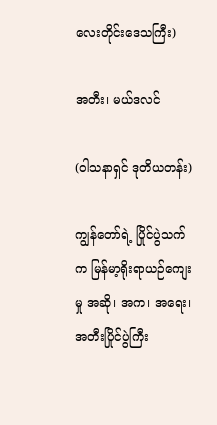လေးတိုင်းဒေသကြီး)

အတီး၊ မယ်ဒလင်

(ဝါသနာရှင် ဒုတိယတန်း)

ကျွန်တော်ရဲ့ ပြိုင်ပွဲသက်က မြန်မာ့ရိုးရာယဉ်ကျေးမှု အဆို၊ အက၊ အရေး၊ အတီးပြိုင်ပွဲကြီး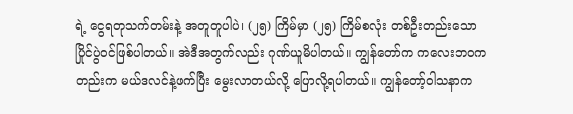ရဲ့ ငွေရတုသက်တမ်းနဲ့ အတူတူပါပဲ၊ (၂၅) ကြိမ်မှာ (၂၅) ကြိမ်စလုံး တစ်ဦးတည်းသော ပြိုင်ပွဲဝင်ဖြစ်ပါတယ်။ အဲဒီအတွက်လည်း ဂုဏ်ယူမိပါတယ်။ ကျွန်တော်က ကလေးဘဝကတည်းက မယ်ဒလင်နဲ့ဖက်ပြီး မွေးလာတယ်လို့ ပြောလို့ရပါတယ်။ ကျွန်တော့်ဝါသနာက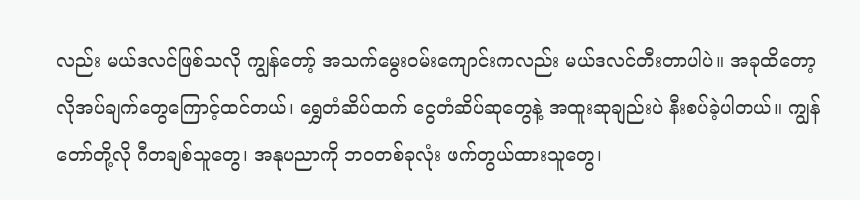လည်း မယ်ဒလင်ဖြစ်သလို ကျွန်တော့် အသက်မွေးဝမ်းကျောင်းကလည်း မယ်ဒလင်တီးတာပါပဲ။ အခုထိတော့ လိုအပ်ချက်တွေကြောင့်ထင်တယ်၊ ရွှေတံဆိပ်ထက် ငွေတံဆိပ်ဆုတွေနဲ့ အထူးဆုချည်းပဲ နီးစပ်ခဲ့ပါတယ်။ ကျွန်တော်တို့လို ဂီတချစ်သူတွေ၊ အနုပညာကို ဘဝတစ်ခုလုံး ဖက်တွယ်ထားသူတွေ၊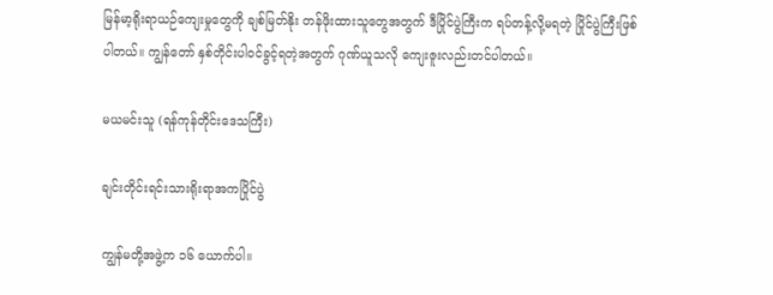မြန်မာ့ရိုးရာယဉ်ကျေးမှုတွေကို ချစ်မြတ်နိုး တန်ဖိုးထားသူတွေအတွက် ဒီပြိုင်ပွဲကြီးက ရပ်တန့်လို့မရတဲ့ ပြိုင်ပွဲကြီးဖြစ်ပါတယ်။ ကျွန်တော် နှစ်တိုင်းပါဝင်ခွင့်ရတဲ့အတွက် ဂုဏ်ယူသလို ကျေးဇူးလည်းတင်ပါတယ်။

မယမင်းသူ (ရန်ကုန်တိုင်းဒေသကြီး)

ချင်းတိုင်းရင်းသားရိုးရာအကပြိုင်ပွဲ

ကျွန်မတို့အဖွဲ့က ၁၆ ယောက်ပါ။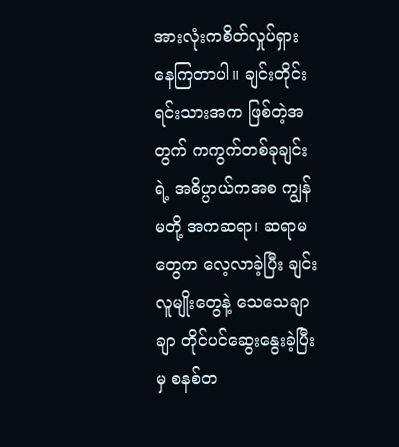အားလုံးကစိတ်လှုပ်ရှားနေကြတာပါ။ ချင်းတိုင်းရင်းသားအက ဖြစ်တဲ့အတွက် ကကွက်တစ်ခုချင်းရဲ့ အဓိပ္ပာယ်ကအစ ကျွန်မတို့ အကဆရာ၊ ဆရာမတွေက လေ့လာခဲ့ပြီး ချင်းလူမျိုးတွေနဲ့ သေသေချာချာ တိုင်ပင်ဆွေးနွေးခဲ့ပြီးမှ စနစ်တ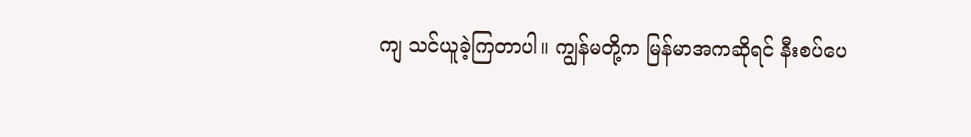ကျ သင်ယူခဲ့ကြတာပါ။ ကျွန်မတို့က မြန်မာအကဆိုရင် နီးစပ်ပေ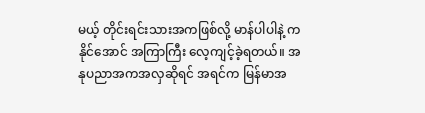မယ့် တိုင်းရင်းသားအကဖြစ်လို့ မာန်ပါပါနဲ့ ကနိုင်အောင် အကြာကြီး လေ့ကျင့်ခဲ့ရတယ်။ အနုပညာအကအလှဆိုရင် အရင်က မြန်မာအ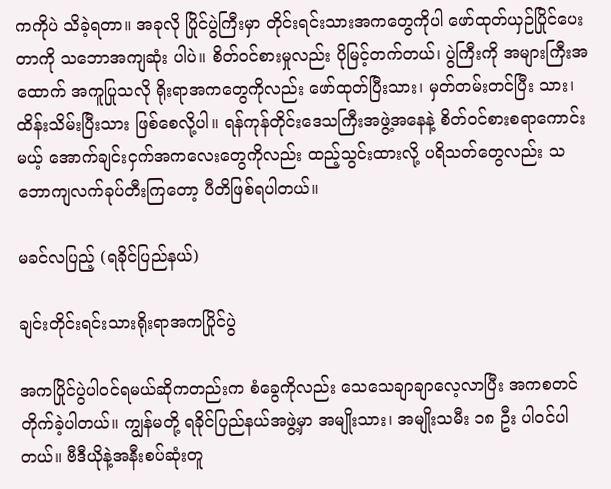ကကိုပဲ သိခဲ့ရတာ။ အခုလို ပြိုင်ပွဲကြီးမှာ တိုင်းရင်းသားအကတွေကိုပါ ဖော်ထုတ်ယှဉ်ပြိုင်ပေးတာကို သဘောအကျဆုံး ပါပဲ။ စိတ်ဝင်စားမှုလည်း ပိုမြင့်တက်တယ်၊ ပွဲကြီးကို အများကြီးအထောက် အကူပြုသလို ရိုးရာအကတွေကိုလည်း ဖော်ထုတ်ပြီးသား၊ မှတ်တမ်းတင်ပြီး သား၊ ထိန်းသိမ်းပြီးသား ဖြစ်စေလို့ပါ။ ရန်ကုန်တိုင်းဒေသကြီးအဖွဲ့အနေနဲ့ စိတ်ဝင်စားစရာကောင်းမယ့် အောက်ချင်းငှက်အကလေးတွေကိုလည်း ထည့်သွင်းထားလို့ ပရိသတ်တွေလည်း သဘောကျလက်ခုပ်တီးကြတော့ ပီတိဖြစ်ရပါတယ်။

မခင်လပြည့် (ရခိုင်ပြည်နယ်)

ချင်းတိုင်းရင်းသားရိုးရာအကပြိုင်ပွဲ

အကပြိုင်ပွဲပါဝင်ရမယ်ဆိုကတည်းက စံခွေကိုလည်း သေသေချာချာလေ့လာပြီး အကစတင်တိုက်ခဲ့ပါတယ်။ ကျွန်မတို့ ရခိုင်ပြည်နယ်အဖွဲ့မှာ အမျိုးသား၊ အမျိုးသမီး ၁၈ ဦး ပါဝင်ပါတယ်။ ဗီဒီယိုနဲ့အနီးစပ်ဆုံးတူ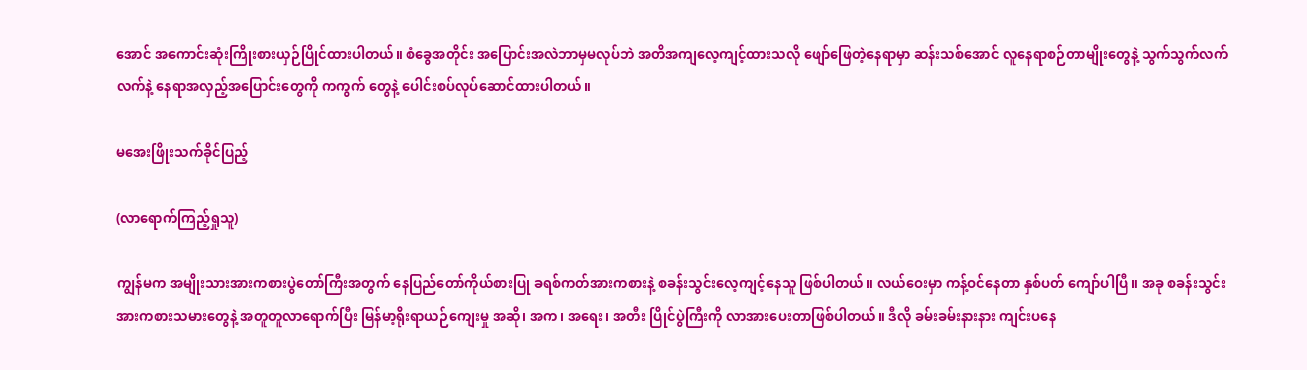အောင် အကောင်းဆုံးကြိုးစားယှဉ်ပြိုင်ထားပါတယ်။ စံခွေအတိုင်း အပြောင်းအလဲဘာမှမလုပ်ဘဲ အတိအကျလေ့ကျင့်ထားသလို ဖျော်ဖြေတဲ့နေရာမှာ ဆန်းသစ်အောင် လူနေရာစဉ်တာမျိုးတွေနဲ့ သွက်သွက်လက်လက်နဲ့ နေရာအလှည့်အပြောင်းတွေကို ကကွက် တွေနဲ့ ပေါင်းစပ်လုပ်ဆောင်ထားပါတယ်။

မအေးဖြိုးသက်ခိုင်ပြည့်

(လာရောက်ကြည့်ရှုသူ)

ကျွန်မက အမျိုးသားအားကစားပွဲတော်ကြီးအတွက် နေပြည်တော်ကိုယ်စားပြု ခရစ်ကတ်အားကစားနဲ့ စခန်းသွင်းလေ့ကျင့်နေသူ ဖြစ်ပါတယ်။ လယ်ဝေးမှာ ကန့်ဝင်နေတာ နှစ်ပတ် ကျော်ပါပြီ။ အခု စခန်းသွင်းအားကစားသမားတွေနဲ့ အတူတူလာရောက်ပြီး မြန်မာ့ရိုးရာယဉ်ကျေးမှု အဆို၊ အက၊ အရေး၊ အတီး ပြိုင်ပွဲကြီးကို လာအားပေးတာဖြစ်ပါတယ်။ ဒီလို ခမ်းခမ်းနားနား ကျင်းပနေ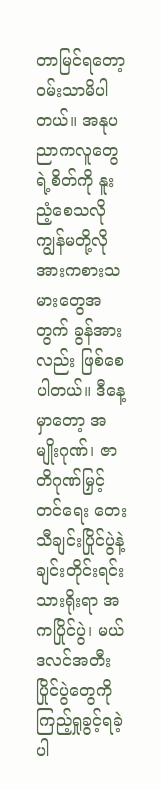တာမြင်ရတော့ ဝမ်းသာမိပါတယ်။ အနုပညာကလူတွေရဲ့စိတ်ကို နူးညံ့စေသလို ကျွန်မတို့လို အားကစားသမားတွေအတွက် ခွန်အားလည်း ဖြစ်စေပါတယ်။ ဒီနေ့မှာတော့ အမျိုးဂုဏ်၊ ဇာတိဂုဏ်မြှင့်တင်ရေး တေးသီချင်းပြိုင်ပွဲနဲ့ ချင်းတိုင်းရင်းသားရိုးရာ အကပြိုင်ပွဲ၊ မယ်ဒလင်အတီးပြိုင်ပွဲတွေကို ကြည့်ရှုခွင့်ရခဲ့ပါ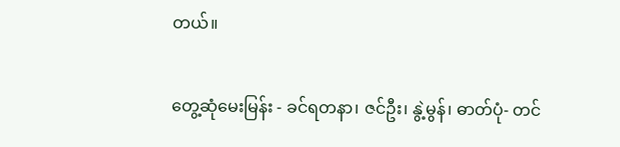တယ်။

တွေ့ဆုံမေးမြန်း - ခင်ရတနာ၊ ဇင်ဦး၊ နွဲ့မွန်၊ ဓာတ်ပုံ- တင်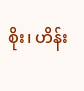စိုး၊ ဟိန်း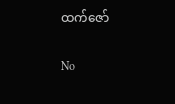ထက်ဇော်

No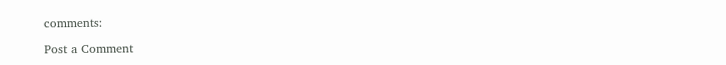comments:

Post a Comment